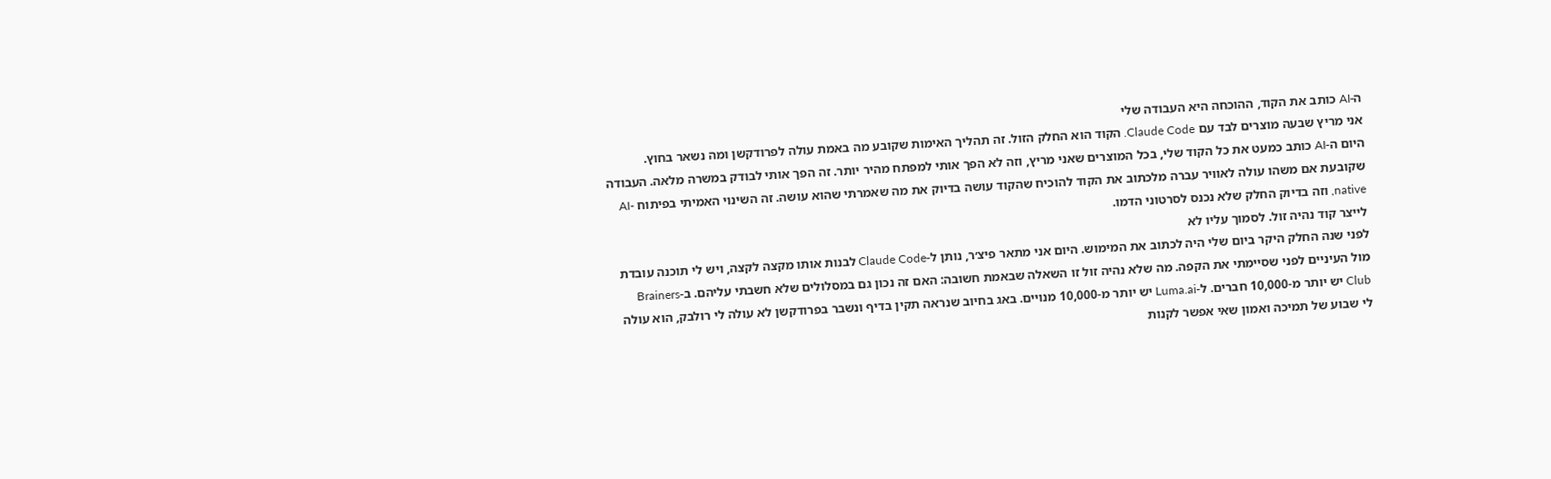ה-AI כותב את הקוד, ההוכחה היא העבודה שלי
אני מריץ שבעה מוצרים לבד עם Claude Code. הקוד הוא החלק הזול. זה תהליך האימות שקובע מה באמת עולה לפרודקשן ומה נשאר בחוץ.
היום ה-AI כותב כמעט את כל הקוד שלי, בכל המוצרים שאני מריץ, וזה לא הפך אותי למפתח מהיר יותר. זה הפך אותי לבודק במשרה מלאה. העבודה שקובעת אם משהו עולה לאוויר עברה מלכתוב את הקוד להוכיח שהקוד עושה בדיוק את מה שאמרתי שהוא עושה. זה השינוי האמיתי בפיתוח AI-native, וזה בדיוק החלק שלא נכנס לסרטוני הדמו.
לייצר קוד נהיה זול. לסמוך עליו לא
לפני שנה החלק היקר ביום שלי היה לכתוב את המימוש. היום אני מתאר פיצ׳ר, נותן ל-Claude Code לבנות אותו מקצה לקצה, ויש לי תוכנה עובדת מול העיניים לפני שסיימתי את הקפה. מה שלא נהיה זול זו השאלה שבאמת חשובה: האם זה נכון גם במסלולים שלא חשבתי עליהם. ב-Brainers Club יש יותר מ-10,000 חברים. ל-Luma.ai יש יותר מ-10,000 מנויים. באג בחיוב שנראה תקין בדיף ונשבר בפרודקשן לא עולה לי רולבק, הוא עולה לי שבוע של תמיכה ואמון שאי אפשר לקנות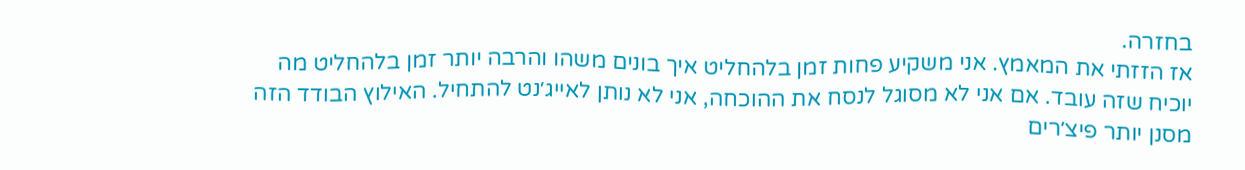בחזרה.
אז הזזתי את המאמץ. אני משקיע פחות זמן בלהחליט איך בונים משהו והרבה יותר זמן בלהחליט מה יוכיח שזה עובד. אם אני לא מסוגל לנסח את ההוכחה, אני לא נותן לאייג׳נט להתחיל. האילוץ הבודד הזה מסנן יותר פיצ׳רים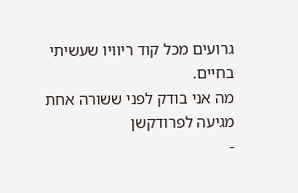גרועים מכל קוד ריוויו שעשיתי בחיים.
מה אני בודק לפני ששורה אחת מגיעה לפרודקשן
-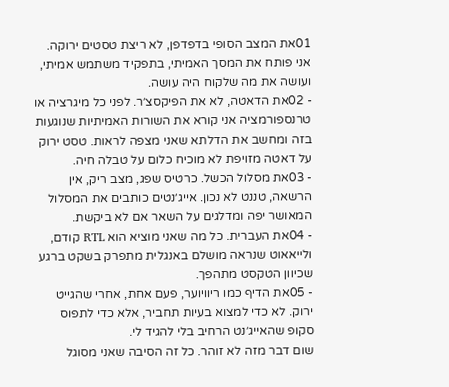01את המצב הסופי בדפדפן, לא ריצת טסטים ירוקה. אני פותח את המסך האמיתי, בתפקיד משתמש אמיתי, ועושה את מה שלקוח היה עושה.
- 02את הדאטה, לא את הפיקסצ׳ר. לפני כל מיגרציה או טרנספורמציה אני קורא את השורות האמיתיות שנוגעות בזה ומחשב את הדלתא שאני מצפה לראות. טסט ירוק על דאטה מזויפת לא מוכיח כלום על טבלה חיה.
- 03את מסלול הכשל. כרטיס שפג, מצב ריק, אין הרשאה, טננט לא נכון. אייג׳נטים כותבים את המסלול המאושר יפה ומדלגים על השאר אם לא ביקשת.
- 04את העברית. כל מה שאני מוציא הוא RTL קודם, ולייאאוט שנראה מושלם באנגלית מתפרק בשקט ברגע שכיוון הטקסט מתהפך.
- 05את הדיף כמו ריוויוער, פעם אחת, אחרי שהגייט ירוק. לא כדי למצוא בעיות תחביר, אלא כדי לתפוס סקופ שהאייג׳נט הרחיב בלי להגיד לי.
שום דבר מזה לא זוהר. כל זה הסיבה שאני מסוגל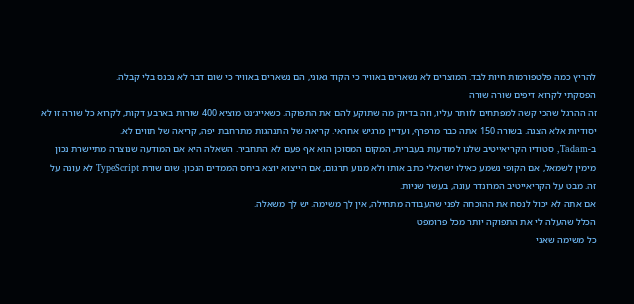להריץ כמה פלטפורמות חיות לבד. המוצרים לא נשארים באוויר כי הקוד גאוני, הם נשארים באוויר כי שום דבר לא נכנס בלי קבלה.
הפסקתי לקרוא דיפים שורה שורה
זה ההרגל שהכי קשה למפתחים לוותר עליו, וזה בדיוק מה שתוקע להם את התפוקה. כשאייג׳נט מוציא 400 שורות בארבע דקות, לקרוא כל שורה זו לא יסודיות אלא הצגה. בשורה 150 אתה כבר מרפרף, ועדיין מרגיש אחראי. קריאה של התנהגות מתרחבת יפה, קריאה של תווים לא.
ב-Tadam, סטודיו הקריאייטיב שלנו למודעות בעברית, המקום המסוכן הוא אף פעם לא התחביר. השאלה היא אם המודעה שנוצרה מתיישרת נכון מימין לשמאל, אם הקופי נשמע כאילו ישראלי כתב אותו ולא מנוע תרגום, אם הייצוא יוצא ביחס הממדים הנכון. שום שורת TypeScript לא עונה על זה. מבט על הקריאייטיב המרונדר עונה, בעשר שניות.
אם אתה לא יכול לנסח את ההוכחה לפני שהעבודה מתחילה, אין לך משימה. יש לך משאלה.
הכלל שהעלה לי את התפוקה יותר מכל פרומפט
כל משימה שאני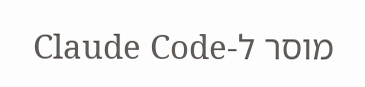מוסר ל-Claude Code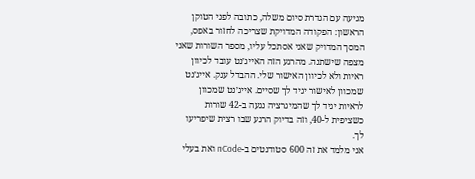מגיעה עם הגדרת סיום משלה, כתובה לפני הטוקן הראשון: הפקודה המדויקת שצריכה לחזור באפס, המסך המדויק שאני אסתכל עליו, מספר השורות שאני מצפה שישתנה. מהרגע הזה האייג׳נט עובד לכיוון ראיות ולא לכיוון האישור שלי. ההבדל ענק. אייג׳נט שמכוון לאישור יגיד לך שסיים. אייג׳נט שמכוון לראיות יגיד לך שהמיגרציה נגעה ב-42 שורות כשציפית ל-40, וזה בדיוק הרגע שבו רצית שיפריעו לך.
אני מלמד את זה 600 סטודנטים ב-nCode ואת בעלי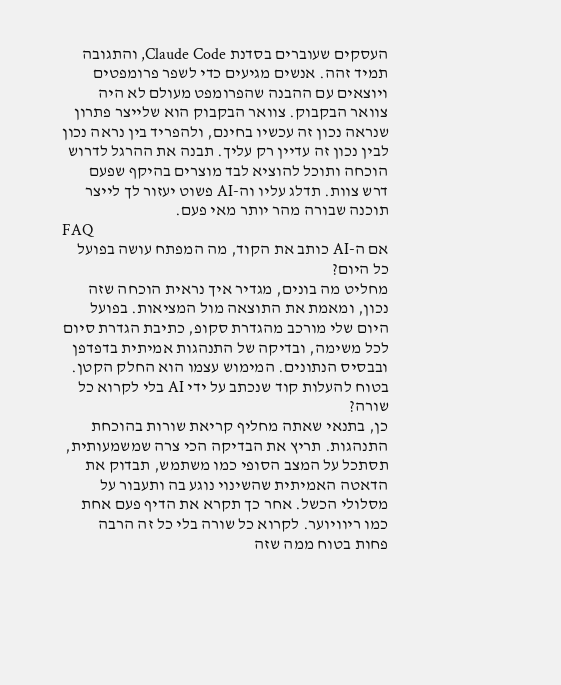העסקים שעוברים בסדנת Claude Code, והתגובה תמיד זהה. אנשים מגיעים כדי לשפר פרומפטים ויוצאים עם ההבנה שהפרומפט מעולם לא היה צוואר הבקבוק. צוואר הבקבוק הוא שלייצר פתרון שנראה נכון זה עכשיו בחינם, ולהפריד בין נראה נכון לבין נכון זה עדיין רק עליך. תבנה את ההרגל לדרוש הוכחה ותוכל להוציא לבד מוצרים בהיקף שפעם דרש צוות. תדלג עליו וה-AI פשוט יעזור לך לייצר תוכנה שבורה מהר יותר מאי פעם.
FAQ
אם ה-AI כותב את הקוד, מה המפתח עושה בפועל כל היום?
מחליט מה בונים, מגדיר איך נראית הוכחה שזה נכון, ומאמת את התוצאה מול המציאות. בפועל היום שלי מורכב מהגדרת סקופ, כתיבת הגדרת סיום לכל משימה, ובדיקה של התנהגות אמיתית בדפדפן ובבסיס הנתונים. המימוש עצמו הוא החלק הקטן.
בטוח להעלות קוד שנכתב על ידי AI בלי לקרוא כל שורה?
כן, בתנאי שאתה מחליף קריאת שורות בהוכחת התנהגות. תריץ את הבדיקה הכי צרה שמשמעותית, תסתכל על המצב הסופי כמו משתמש, תבדוק את הדאטה האמיתית שהשינוי נוגע בה ותעבור על מסלולי הכשל. אחר כך תקרא את הדיף פעם אחת כמו ריוויוער. לקרוא כל שורה בלי כל זה הרבה פחות בטוח ממה שזה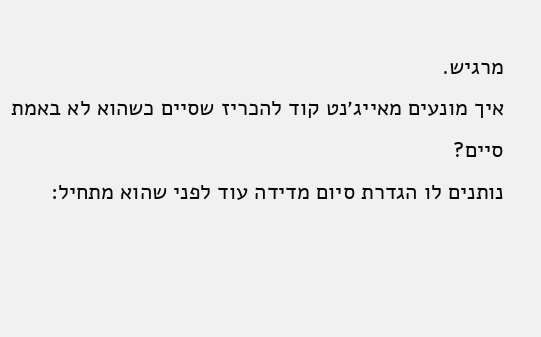מרגיש.
איך מונעים מאייג׳נט קוד להכריז שסיים כשהוא לא באמת סיים?
נותנים לו הגדרת סיום מדידה עוד לפני שהוא מתחיל: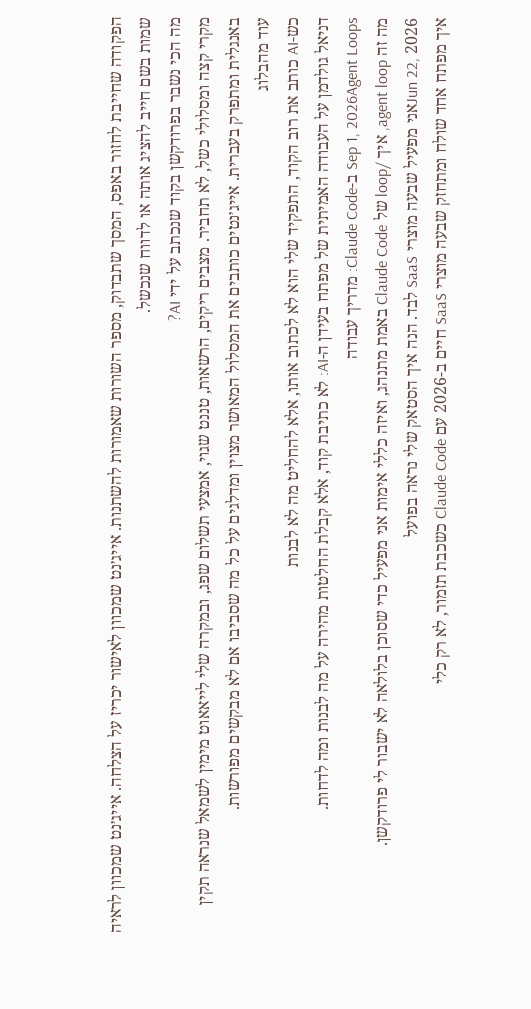הפקודה שחייבת לחזור באפס, המסך שתבדוק, מספר השורות שאמורות להשתנות. אייג׳נט שמכוון לאישור יכריז על הצלחה. אייג׳נט שמכוון לראיה שמות בשם חייב להציג אותה או לדווח שנכשל.
מה הכי נשבר בפרודקשן בקוד שנכתב על ידי AI?
מקרי קצה ומסלולי כשל, לא תחביר. מצבים ריקים, הרשאות, טננט שגוי, אמצעי תשלום שפג, ובמקרה שלי לייאאוט מימין לשמאל שנראה תקין באנגלית ומתפרק בעברית. אייג׳נטים כותבים את המסלול המאושר מצוין ומדלגים על כל מה שסביבו אם לא מבקשים מפורשות.
עוד מהבלוג
כש-AI כותב את רוב הקוד, התפקיד שלי הוא לא לכתוב אותו, אלא להחליט מה לא לבנות
דניאל גולדמן על העבודה האמיתית של מפתח בעידן ה-AI: לא כתיבת קוד, אלא קבלת החלטות מהירה על מה לבנות ומה לדחות.
Sep 1, 2026Agent Loops ב-Claude Code: מדריך עבודה
מה זה agent loop, איך /loop של Claude Code באמת מתנהג, ואיזה כללי אימות אני מפעיל כדי שסוכן בלולאה לא ישבור לי פרודקשן.
Jun 22, 2026אני מפעיל שבעה מוצרי SaaS לבד. הנה איך הסטאק שלי נראה בפועל
איך מפתח אחד שולח ומתחזק שבעה מוצרי SaaS חיים ב-2026 עם Claude Code כשכבת תזמור, לא רק כלי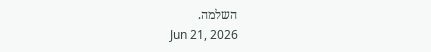השלמה.
Jun 21, 2026